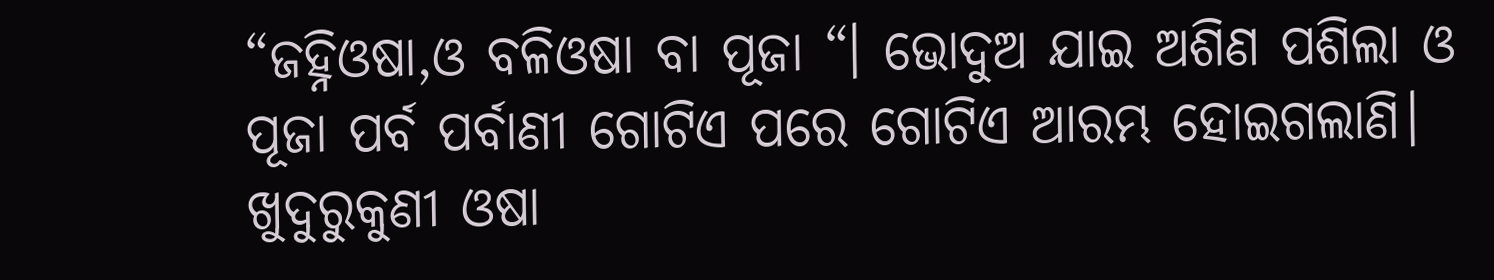“ଜହ୍ନିଓଷା,ଓ ବଳିଓଷା ବା ପୂଜା “। ଭୋଦୁଅ ଯାଇ ଅଶିଣ ପଶିଲା ଓ ପୂଜା ପର୍ବ ପର୍ବାଣୀ ଗୋଟିଏ ପରେ ଗୋଟିଏ ଆରମ୍ଭ ହୋଇଗଲାଣି। ଖୁଦୁରୁକୁଣୀ ଓଷା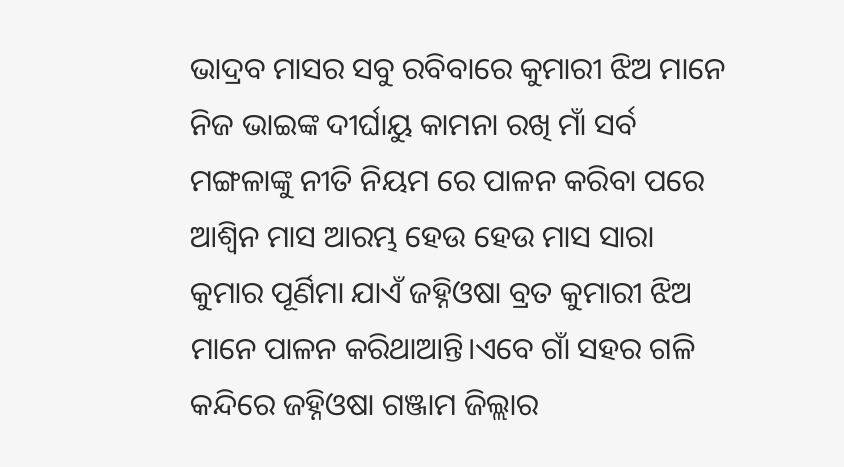ଭାଦ୍ରବ ମାସର ସବୁ ରବିବାରେ କୁମାରୀ ଝିଅ ମାନେ ନିଜ ଭାଇଙ୍କ ଦୀର୍ଘାୟୁ କାମନା ରଖି ମାଁ ସର୍ବ ମଙ୍ଗଳାଙ୍କୁ ନୀତି ନିୟମ ରେ ପାଳନ କରିବା ପରେ ଆଶ୍ଵିନ ମାସ ଆରମ୍ଭ ହେଉ ହେଉ ମାସ ସାରା କୁମାର ପୂର୍ଣିମା ଯାଏଁ ଜହ୍ନିଓଷା ବ୍ରତ କୁମାରୀ ଝିଅ ମାନେ ପାଳନ କରିଥାଆନ୍ତି।ଏବେ ଗାଁ ସହର ଗଳି କନ୍ଦିରେ ଜହ୍ନିଓଷା ଗଞ୍ଜାମ ଜିଲ୍ଲାର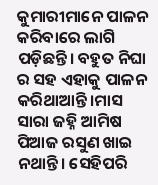କୁମାରୀମାନେ ପାଳନ କରିବାରେ ଲାଗି ପଡ଼ିଛନ୍ତି। ବହୁତ ନିଘା ର ସହ ଏହାକୁ ପାଳନ କରିଥାଆନ୍ତି।ମାସ ସାରା ଜହ୍ନି ଆମିଷ ପିଆଜ ରସୁଣ ଖାଇ ନଥାନ୍ତି। ସେହିପରି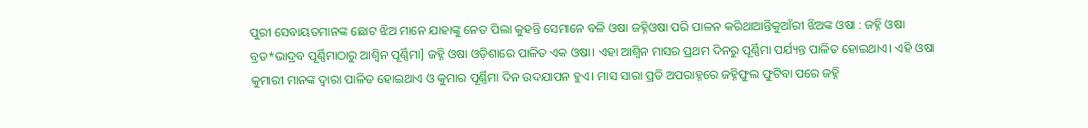ପୁରୀ ସେବାୟତମାନଙ୍କ ଛୋଟ ଝିଅ ମାନେ ଯାହାଙ୍କୁ ନେତ ପିଲା କୁହନ୍ତି ସେମାନେ ବଳି ଓଷା ଜହ୍ନିଓଷା ପରି ପାଳନ କରିଥାଆନ୍ତିକୁଆଁରୀ ଝିଅଙ୍କ ଓଷା : ଜହ୍ନି ଓଷା ବ୍ରତ*ଭାଦ୍ରବ ପୂର୍ଣ୍ଣିମାଠାରୁ ଆଶ୍ୱିନ ପୂର୍ଣ୍ଣିମା] ଜହ୍ନି ଓଷା ଓଡ଼ିଶାରେ ପାଳିତ ଏକ ଓଷା। ଏହା ଆଶ୍ୱିନ ମାସର ପ୍ରଥମ ଦିନରୁ ପୂର୍ଣ୍ଣିମା ପର୍ଯ୍ୟନ୍ତ ପାଳିତ ହୋଇଥାଏ। ଏହି ଓଷା କୁମାରୀ ମାନଙ୍କ ଦ୍ୱାରା ପାଳିତ ହୋଇଥାଏ ଓ କୁମାର ପୂର୍ଣ୍ଣିମା ଦିନ ଉଦଯାପନ ହୁଏ। ମାସ ସାରା ପ୍ରତି ଅପରାହ୍ନରେ ଜହ୍ନିଫୁଲ ଫୁଟିବା ପରେ ଜହ୍ନି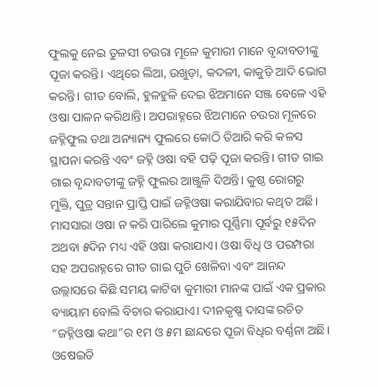ଫୁଲକୁ ନେଇ ତୁଳସୀ ଚଉରା ମୂଳେ କୁମାରୀ ମାନେ ବୃନ୍ଦାବତୀଙ୍କୁ ପୂଜା କରନ୍ତି। ଏଥିରେ ଲିଆ, ଉଖୁଡ଼ା, କଦଳୀ, କାକୁଡ଼ି ଆଦି ଭୋଗ କରନ୍ତି। ଗୀତ ବୋଲି, ହୁଳହୁଳି ଦେଇ ଝିଅମାନେ ସଞ୍ଜ ବେଳେ ଏହି ଓଷା ପାଳନ କରିଥାନ୍ତି। ଅପରାହ୍ନରେ ଝିଅମାନେ ଚଉରା ମୂଳରେ ଜହ୍ନିଫୁଲ ତଥା ଅନ୍ୟାନ୍ୟ ଫୁଲରେ କୋଠି ତିଆରି କରି କଳସ ସ୍ଥାପନା କରନ୍ତି ଏବଂ ଜହ୍ନି ଓଷା ବହି ପଢ଼ି ପୂଜା କରନ୍ତି। ଗୀତ ଗାଇ ଗାଇ ବୃନ୍ଦାବତୀଙ୍କୁ ଜହ୍ନି ଫୁଲର ଆଞ୍ଜୁଳି ଦିଅନ୍ତି। କୁଷ୍ଠ ରୋଗରୁ ମୁକ୍ତି, ପୁତ୍ର ସନ୍ତାନ ପ୍ରାପ୍ତି ପାଇଁ ଜହ୍ନିଓଷା କରାଯିବାର କଥିତ ଅଛି। ମାସସାରା ଓଷା ନ କରି ପାରିଲେ କୁମାର ପୂର୍ଣ୍ଣିମା ପୂର୍ବରୁ ୧୫ଦିନ ଅଥବା ୫ଦିନ ମଧ୍ୟ ଏହି ଓଷା କରାଯାଏ। ଓଷା ବିଧି ଓ ପରମ୍ପରା ସହ ଅପରାହ୍ନରେ ଗୀତ ଗାଇ ପୁଚି ଖେଳିବା ଏବଂ ଆନନ୍ଦ ଉଲ୍ଲାସରେ କିଛି ସମୟ କାଟିବା କୁମାରୀ ମାନଙ୍କ ପାଇଁ ଏକ ପ୍ରକାର ବ୍ୟାୟାମ ବୋଲି ବିଚାର କରାଯାଏ। ଦୀନକୃଷ୍ଣ ଦାସଙ୍କ ରଚିତ “ଜହ୍ନିଓଷା କଥା”ର ୧ମ ଓ ୫ମ ଛାନ୍ଦରେ ପୂଜା ବିଧିର ବର୍ଣ୍ଣନା ଅଛି। ଓଷେଇତି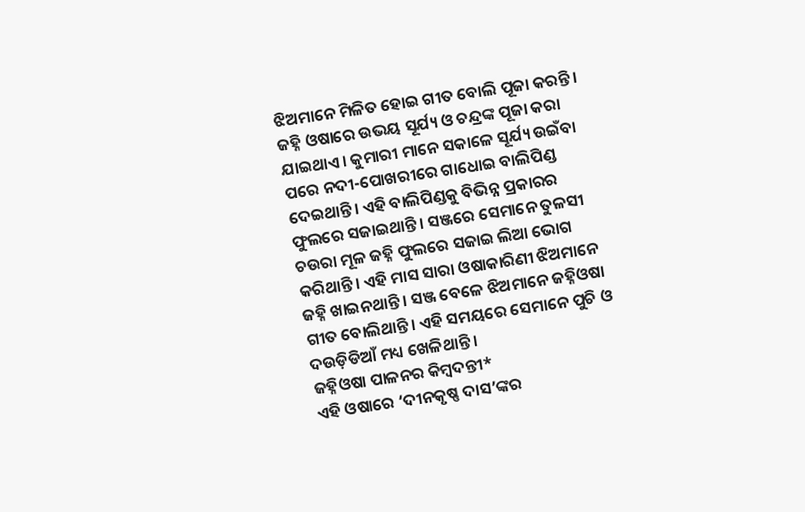ଝିଅମାନେ ମିଳିତ ହୋଇ ଗୀତ ବୋଲି ପୂଜା କରନ୍ତି। ଜହ୍ନି ଓଷାରେ ଉଭୟ ସୂର୍ଯ୍ୟ ଓ ଚନ୍ଦ୍ରଙ୍କ ପୂଜା କରା ଯାଇଥାଏ। କୁମାରୀ ମାନେ ସକାଳେ ସୂର୍ଯ୍ୟ ଉଇଁବା ପରେ ନଦୀ-ପୋଖରୀରେ ଗାଧୋଇ ବାଲିପିଣ୍ଡ ଦେଇଥାନ୍ତି। ଏହି ବାଲିପିଣ୍ଡକୁ ବିଭିନ୍ନ ପ୍ରକାରର ଫୁଲରେ ସଜାଇଥାନ୍ତି। ସଞ୍ଜରେ ସେମାନେ ତୁଳସୀ ଚଉରା ମୂଳ ଜହ୍ନି ଫୁଲରେ ସଜାଇ ଲିଆ ଭୋଗ କରିଥାନ୍ତି। ଏହି ମାସ ସାରା ଓଷାକାରିଣୀ ଝିଅମାନେ ଜହ୍ନି ଖାଇନଥାନ୍ତି। ସଞ୍ଜ ବେଳେ ଝିଅମାନେ ଜହ୍ନିଓଷା ଗୀତ ବୋଲିଥାନ୍ତି। ଏହି ସମୟରେ ସେମାନେ ପୁଚି ଓ ଦଉଡ଼ିଡିଆଁ ମଧ୍ୟ ଖେଳିଥାନ୍ତି ।
ଜହ୍ନିଓଷା ପାଳନର କିମ୍ବଦନ୍ତୀ*
ଏହି ଓଷାରେ ‘ଦୀନକୃଷ୍ଣ ଦାସ’ଙ୍କର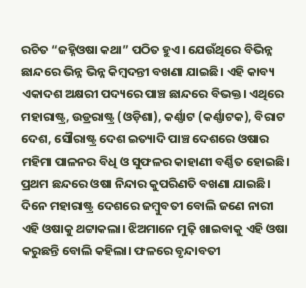ରଚିତ “ଜହ୍ନିଓଷା କଥା” ପଠିତ ହୁଏ। ଯେଉଁଥିରେ ବିଭିନ୍ନ ଛାନ୍ଦରେ ଭିନ୍ନ ଭିନ୍ନ କିମ୍ବଦନ୍ତୀ ବଖଣା ଯାଇଛି। ଏହି କାବ୍ୟ ଏକାଦଶ ଅକ୍ଷରୀ ପଦ୍ୟରେ ପାଞ୍ଚ ଛାନ୍ଦରେ ବିଭକ୍ତ। ଏଥିରେ ମହାରାଷ୍ଟ୍ର, ଉଡ୍ରରାଷ୍ଟ୍ର (ଓଡ଼ିଶା), କର୍ଣ୍ଣାଟ (କର୍ଣ୍ଣାଟକ), ବିରାଟ ଦେଶ, ସୌରାଷ୍ଟ୍ର ଦେଶ ଇତ୍ୟାଦି ପାଞ୍ଚ ଦେଶରେ ଓଷାର ମହିମା ପାଳନର ବିଧି ଓ ସୁଫଳର କାହାଣୀ ବର୍ଣ୍ଣିତ ହୋଇଛି। ପ୍ରଥମ ଛନ୍ଦରେ ଓଷା ନିନ୍ଦାର କୁପରିଣତି ବଖଣା ଯାଇଛି। ଦିନେ ମହାରାଷ୍ଟ୍ର ଦେଶରେ ଜମ୍ବୁବତୀ ବୋଲି ଜଣେ ନାରୀ ଏହି ଓଷାକୁ ଥଟ୍ଟାକଲା। ଝିଅମାନେ ମୁଢ଼ି ଖାଇବାକୁ ଏହି ଓଷା କରୁଛନ୍ତି ବୋଲି କହିଲା। ଫଳରେ ବୃନ୍ଦାବତୀ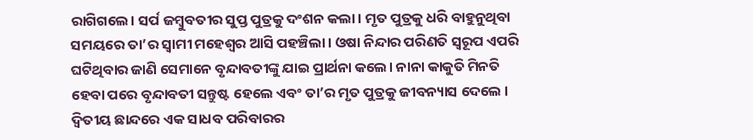ରାଗିଗଲେ। ସର୍ପ ଜମ୍ବୁବତୀର ସୁପ୍ତ ପୁତ୍ରକୁ ଦଂଶନ କଲା। ମୃତ ପୁତ୍ରକୁ ଧରି ବାହୁନୁଥିବା ସମୟରେ ତା’ର ସ୍ୱାମୀ ମହେଶ୍ୱର ଆସି ପହଞ୍ଚିଲା। ଓଷା ନିନ୍ଦାର ପରିଣତି ସ୍ୱରୂପ ଏପରି ଘଟିଥିବାର ଜାଣି ସେମାନେ ବୃନ୍ଦାବତୀଙ୍କୁ ଯାଇ ପ୍ରାର୍ଥନା କଲେ। ନାନା କାକୁତି ମିନତି ହେବା ପରେ ବୃନ୍ଦାବତୀ ସନ୍ତୁଷ୍ଟ ହେଲେ ଏବଂ ତା’ର ମୃତ ପୁତ୍ରକୁ ଜୀବନ୍ୟାସ ଦେଲେ । ଦ୍ୱିତୀୟ ଛାନ୍ଦରେ ଏକ ସାଧବ ପରିବାରର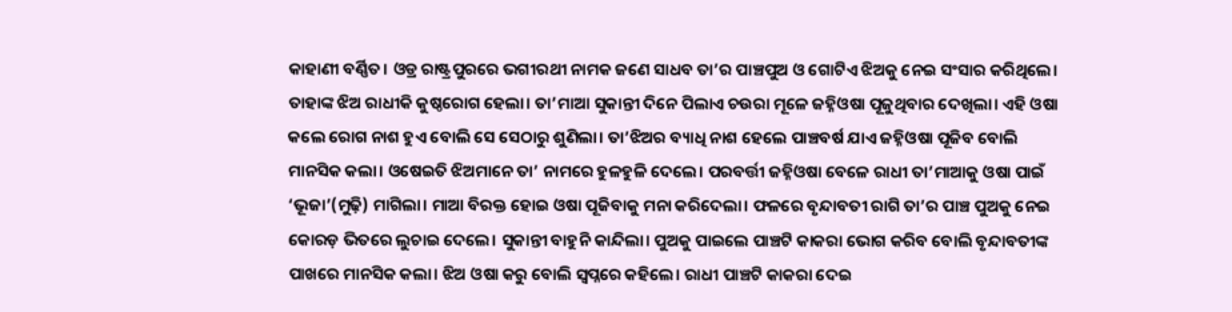କାହାଣୀ ବର୍ଣ୍ଣିତ। ଓଡ୍ର ରାଷ୍ଟ୍ରପୁରରେ ଭଗୀରଥୀ ନାମକ ଜଣେ ସାଧବ ତା’ର ପାଞ୍ଚପୁଅ ଓ ଗୋଟିଏ ଝିଅକୁ ନେଇ ସଂସାର କରିଥିଲେ। ତାହାଙ୍କ ଝିଅ ରାଧୀକି କୁଷ୍ଠରୋଗ ହେଲା। ତା’ମାଆ ସୁକାନ୍ତୀ ଦିନେ ପିଲାଏ ଚଉରା ମୂଳେ ଜହ୍ନିଓଷା ପୂଜୁଥିବାର ଦେଖିଲା। ଏହି ଓଷା କଲେ ରୋଗ ନାଶ ହୁଏ ବୋଲି ସେ ସେଠାରୁ ଶୁଣିଲା। ତା’ଝିଅର ବ୍ୟାଧି ନାଶ ହେଲେ ପାଞ୍ଚବର୍ଷ ଯାଏ ଜହ୍ନିଓଷା ପୂଜିବ ବୋଲି ମାନସିକ କଲା। ଓଷେଇତି ଝିଅମାନେ ତା’ ନାମରେ ହୁଳହୁଳି ଦେଲେ। ପରବର୍ତ୍ତୀ ଜହ୍ନିଓଷା ବେଳେ ରାଧୀ ତା’ମାଆକୁ ଓଷା ପାଇଁ ‘ଭୂଜା’(ମୁଢ଼ି) ମାଗିଲା। ମାଆ ବିରକ୍ତ ହୋଇ ଓଷା ପୂଜିବାକୁ ମନା କରିଦେଲା। ଫଳରେ ବୃନ୍ଦାବତୀ ରାଗି ତା’ର ପାଞ୍ଚ ପୁଅକୁ ନେଇ କୋରଡ଼ ଭିତରେ ଲୁଚାଇ ଦେଲେ। ସୁକାନ୍ତୀ ବାହୁନି କାନ୍ଦିଲା। ପୁଅକୁ ପାଇଲେ ପାଞ୍ଚଟି କାକରା ଭୋଗ କରିବ ବୋଲି ବୃନ୍ଦାବତୀଙ୍କ ପାଖରେ ମାନସିକ କଲା। ଝିଅ ଓଷା କରୁ ବୋଲି ସ୍ୱପ୍ନରେ କହିଲେ। ରାଧୀ ପାଞ୍ଚଟି କାକରା ଦେଇ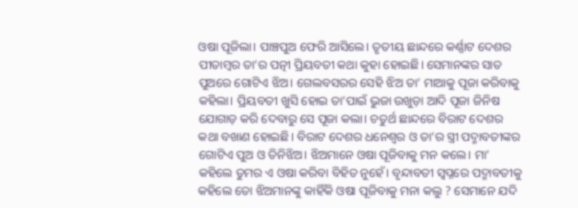ଓଷା ପୂଜିଲା। ପାଞ୍ଚପୁଅ ଫେରି ଆସିଲେ। ତୃତୀୟ ଛାନ୍ଦରେ କର୍ଣ୍ଣାଟ ଦେଶର ପୀତାମ୍ବର ତା’ର ପତ୍ନୀ ପ୍ରିୟବତୀ କଥା କୁହା ହୋଇଛି। ସେମାନଙ୍କର ସାତ ପୁଅରେ ଗୋଟିଏ ଝିଅ। ଗେଲବସରର ସେହି ଝିଅ ତା’ ମାଆକୁ ପୂଜା କରିବାକୁ କହିଲା। ପ୍ରିୟବତୀ ଖୁସି ହୋଇ ତା’ପାଇଁ ଭୁଜା ଉଖୁଡ଼ା ଆଦି ପୂଜା ଜିନିଷ ଯୋଗାଡ଼ କରି ଦେବାରୁ ସେ ପୂଜା କଲା। ଚତୁର୍ଥ ଛାନ୍ଦରେ ବିରାଟ ଦେଶର କଥା ବଖାଣ ହୋଇଛି। ବିରାଟ ଦେଶର ଧନେଶ୍ୱର ଓ ତା’ର ସ୍ତ୍ରୀ ପଦ୍ମାବତୀଙ୍କର ଗୋଟିଏ ପୁଅ ଓ ତିନିଝିଅ। ଝିଅମାନେ ଓଷା ପୂଜିବାକୁ ମନ କଲେ। ମା’ କହିଲେ ତୁମର ଏ ଓଷା କରିବା ବିହିତ ନୁହେଁ। ବୃନ୍ଦାବତୀ ସ୍ୱପ୍ନରେ ପଦ୍ମାବତୀକୁ କହିଲେ ତୋ ଝିଅମାନଙ୍କୁ କାହିଁକି ଓଷା ପୂଜିବାକୁ ମନା କଲୁ ? ସେମାନେ ଯଦି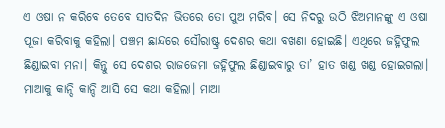ଏ ଓଷା ନ କରିବେ ତେବେ ସାତଦିନ ଭିତରେ ତୋ ପୁଅ ମରିବ। ସେ ନିଦରୁ ଉଠି ଝିଅମାନଙ୍କୁ ଏ ଓଷା ପୂଜା କରିବାକୁ କହିଲା। ପଞ୍ଚମ ଛାନ୍ଦରେ ସୌରାଷ୍ଟ୍ର ଦେଶର କଥା ବଖଣା ହୋଇଛି। ଏଥିରେ ଜହ୍ନିଫୁଲ ଛିଣ୍ଡାଇବା ମନା। କିନ୍ତୁ ସେ ଦେଶର ରାଜଜେମା ଜହ୍ନିଫୁଲ ଛିଣ୍ଡାଇବାରୁ ତା’ ହାତ ଖଣ୍ଡ ଖଣ୍ଡ ହୋଇଗଲା। ମାଆକୁ କାନ୍ଦି କାନ୍ଦି ଆସି ସେ କଥା କହିଲା। ମାଆ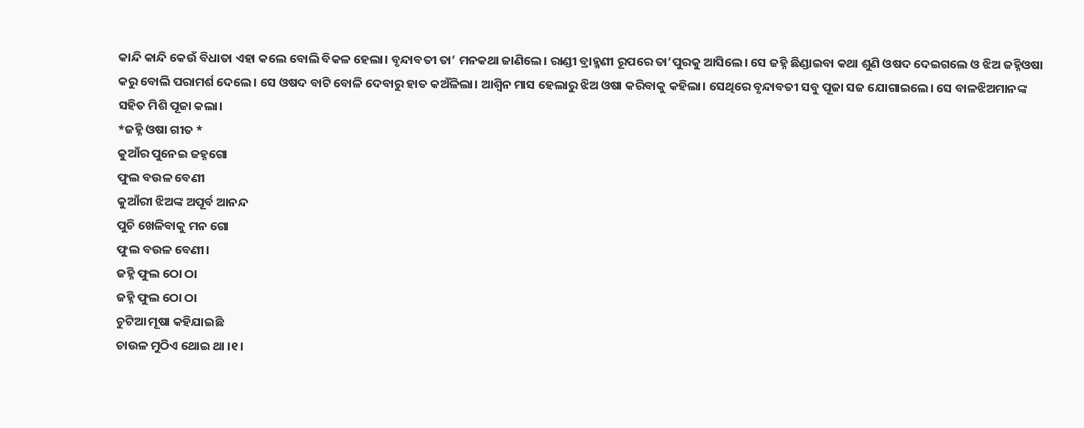କାନ୍ଦି କାନ୍ଦି କେଉଁ ବିଧାତା ଏହା କଲେ ବୋଲି ବିକଳ ହେଲା। ବୃନ୍ଦାବତୀ ତା’ ମନକଥା ଜାଣିଲେ। ରାଣ୍ଡୀ ବ୍ରାହ୍ମଣୀ ରୂପରେ ତା’ପୁରକୁ ଆସିଲେ। ସେ ଜହ୍ନି ଛିଣ୍ଡାଇବା କଥା ଶୁଣି ଓଷଦ ଦେଇଗଲେ ଓ ଝିଅ ଜହ୍ନିଓଷା କରୁ ବୋଲି ପରାମର୍ଶ ଦେଲେ। ସେ ଓଷଦ ବାଟି ବୋଳି ଦେବାରୁ ହାତ କଅଁଳିଲା। ଆଶ୍ୱିନ ମାସ ହେଲାରୁ ଝିଅ ଓଷା କରିବାକୁ କହିଲା। ସେଥିରେ ବୃନ୍ଦାବତୀ ସବୁ ପୂଜା ସଜ ଯୋଗାଇଲେ। ସେ ବାଳଝିଅମାନଙ୍କ ସହିତ ମିଶି ପୂଜା କଲା।
*ଜହ୍ନି ଓଷା ଗୀତ *
କୁଆଁର ପୁନେଇ ଜହ୍ନଗୋ
ଫୁଲ ବଉଳ ବେଣୀ
କୁଆଁରୀ ଝିଅଙ୍କ ଅପୂର୍ବ ଆନନ୍ଦ
ପୁଚି ଖେଳିବାକୁ ମନ ଗୋ
ଫୁଲ ବଉଳ ବେଣୀ।
ଜହ୍ନି ଫୁଲ ଠୋ ଠା
ଜହ୍ନି ଫୁଲ ଠୋ ଠା
ଚୁଟିଆ ମୂଷା କହିଯାଇଛି
ଚାଉଳ ମୁଠିଏ ଥୋଇ ଥା ।୧।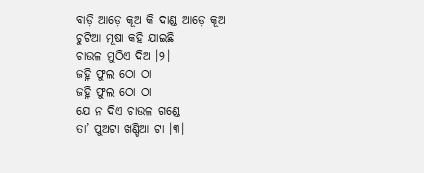ବାଡ଼ି ଆଡ଼େ କୂଅ କି ଦାଣ୍ଡ ଆଡ଼େ କୂଅ
ଚୁଟିଆ ମୂଷା କହି ଯାଇଛି
ଚାଉଳ ମୁଠିଏ ଦିଅ ।୨।
ଜହ୍ନି ଫୁଲ ଠୋ ଠା
ଜହ୍ନି ଫୁଲ ଠୋ ଠା
ଯେ ନ ଦିଏ ଚାଉଳ ଗଣ୍ଡେ
ତା’ ପୁଅଟା ଖଣ୍ଡିଆ ଟା ।୩।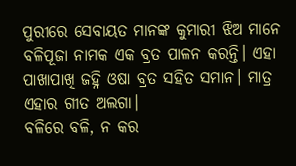ପୁରୀରେ ସେବାୟତ ମାନଙ୍କ କୁମାରୀ ଝିଅ ମାନେ ବଳିପୂଜା ନାମକ ଏକ ବ୍ରତ ପାଳନ କରନ୍ତି। ଏହା ପାଖାପାଖି ଜହ୍ନି ଓଷା ବ୍ରତ ସହିତ ସମାନ। ମାତ୍ର ଏହାର ଗୀତ ଅଲଗା।
ବଳିରେ ବଳି, ନ କର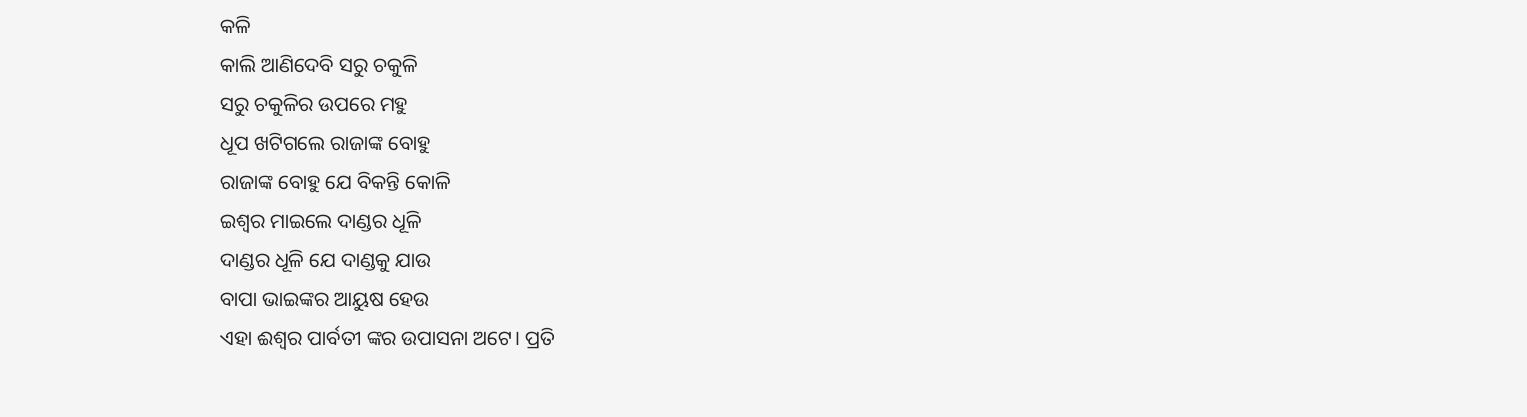କଳି
କାଲି ଆଣିଦେବି ସରୁ ଚକୁଳି
ସରୁ ଚକୁଳିର ଉପରେ ମହୁ
ଧୂପ ଖଟିଗଲେ ରାଜାଙ୍କ ବୋହୁ
ରାଜାଙ୍କ ବୋହୁ ଯେ ବିକନ୍ତି କୋଳି
ଇଶ୍ବର ମାଇଲେ ଦାଣ୍ଡର ଧୂଳି
ଦାଣ୍ଡର ଧୂଳି ଯେ ଦାଣ୍ଡକୁ ଯାଉ
ବାପା ଭାଇଙ୍କର ଆୟୁଷ ହେଉ
ଏହା ଈଶ୍ୱର ପାର୍ବତୀ ଙ୍କର ଉପାସନା ଅଟେ। ପ୍ରତି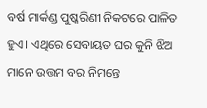ବର୍ଷ ମାର୍କଣ୍ଡ ପୁଷ୍କରିଣୀ ନିକଟରେ ପାଳିତ ହୁଏ। ଏଥିରେ ସେବାୟତ ଘର କୁନି ଝିଅ ମାନେ ଉତ୍ତମ ବର ନିମନ୍ତେ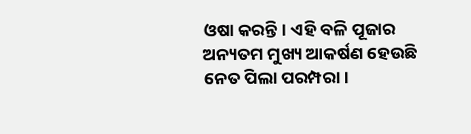ଓଷା କରନ୍ତି। ଏହି ବଳି ପୂଜାର ଅନ୍ୟତମ ମୁଖ୍ୟ ଆକର୍ଷଣ ହେଉଛି ନେତ ପିଲା ପରମ୍ପରା।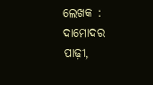ଲେଖକ : ଦାମୋଦର ପାଢ଼ୀ,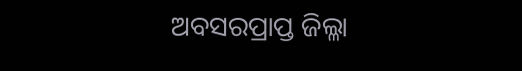ଅବସରପ୍ରାପ୍ତ ଜିଲ୍ଳା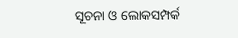ସୂଚନା ଓ ଲୋକସମ୍ପର୍କ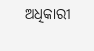ଅଧିକାରୀ